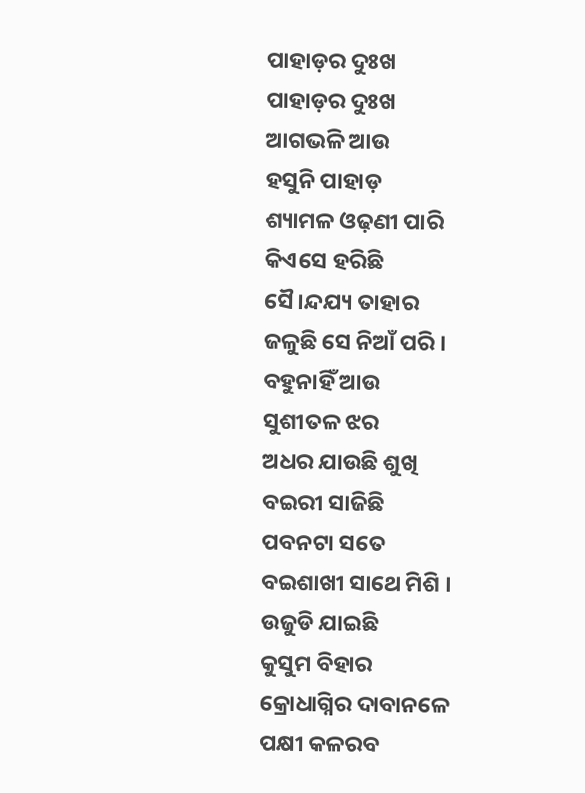ପାହାଡ଼ର ଦୁଃଖ
ପାହାଡ଼ର ଦୁଃଖ
ଆଗଭଳି ଆଉ
ହସୁନି ପାହାଡ଼
ଶ୍ୟାମଳ ଓଢ଼ଣୀ ପାରି
କିଏସେ ହରିଛି
ସୈ।ନ୍ଦଯ୍ୟ ତାହାର
ଜଳୁଛି ସେ ନିଆଁ ପରି ।
ବହୁନାହିଁ ଆଉ
ସୁଶୀତଳ ଝର
ଅଧର ଯାଉଛି ଶୁଖି
ବଇରୀ ସାଜିଛି
ପବନଟା ସତେ
ବଇଶାଖୀ ସାଥେ ମିଶି ।
ଉଜୁଡି ଯାଇଛି
କୁସୁମ ବିହାର
କ୍ରୋଧାଗ୍ନିର ଦାବାନଳେ
ପକ୍ଷୀ କଳରବ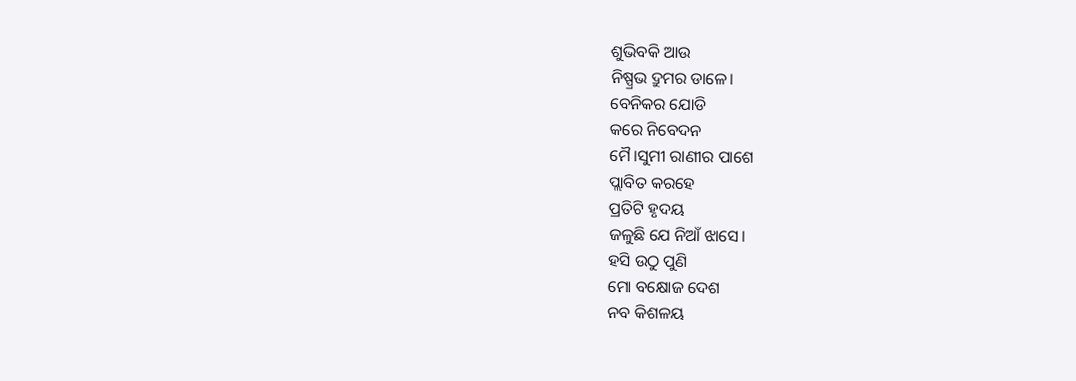ଶୁଭିବକି ଆଉ
ନିଷ୍ପ୍ରଭ ଦ୍ରୁମର ଡାଳେ।
ବେନିକର ଯୋଡି
କରେ ନିବେଦନ
ମୈ।ସୁମୀ ରାଣୀର ପାଶେ
ପ୍ଲାବିତ କରହେ
ପ୍ରତିଟି ହୃଦୟ
ଜଳୁଛି ଯେ ନିଆଁ ଝାସେ।
ହସି ଉଠୁ ପୁଣି
ମୋ ବକ୍ଷୋଜ ଦେଶ
ନବ କିଶଳୟ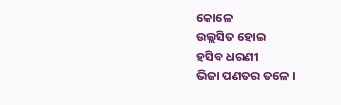କୋଳେ
ଉଲ୍ଲସିତ ହୋଇ
ହସିବ ଧରଣୀ
ଭିଜା ପଣତର ତଳେ ।